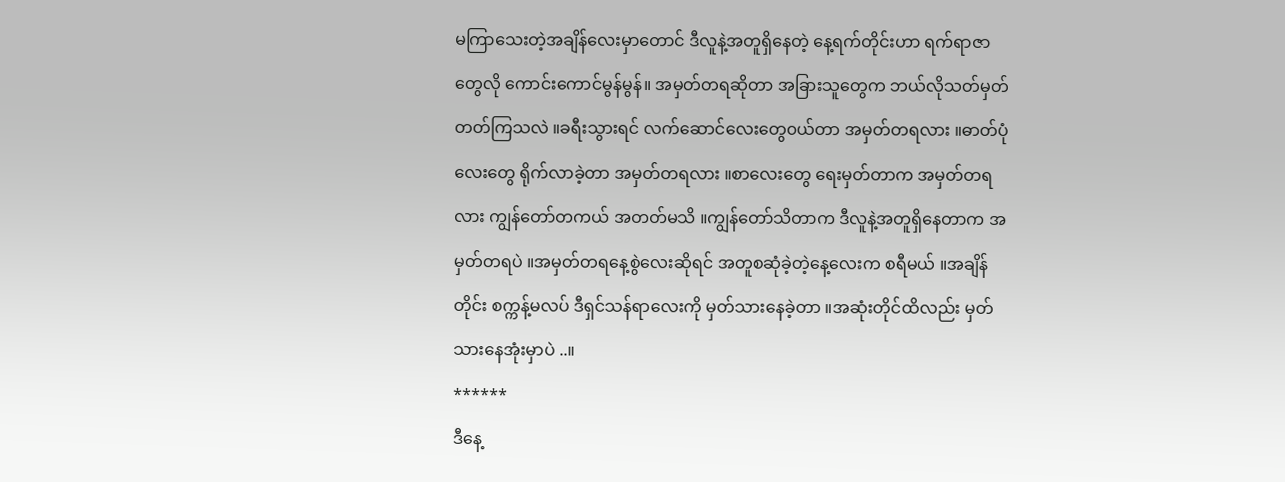မကြာသေးတဲ့အချိန်လေးမှာတောင် ဒီလူနဲ့အတူရှိနေတဲ့ နေ့ရက်တိုင်းဟာ ရက်ရာဇာတွေလို ကောင်းကောင်မွန်မွန်။ အမှတ်တရဆိုတာ အခြားသူတွေက ဘယ်လိုသတ်မှတ်တတ်ကြသလဲ ။ခရီးသွားရင် လက်ဆောင်လေးတွေ၀ယ်တာ အမှတ်တရလား ။ဓာတ်ပုံလေးတွေ ရိုက်လာခဲ့တာ အမှတ်တရလား ။စာလေးတွေ ရေးမှတ်တာက အမှတ်တရလား ကျွန်တော်တကယ် အတတ်မသိ ။ကျွန်တော်သိတာက ဒီလူနဲ့အတူရှိနေတာက အမှတ်တရပဲ ။အမှတ်တရနေ့စွဲလေးဆိုရင် အတူစဆုံခဲ့တဲ့နေ့လေးက စရီမယ် ။အချိန်တိုင်း စက္ကန့်မလပ် ဒီရှင်သန်ရာလေးကို မှတ်သားနေခဲ့တာ ။အဆုံးတိုင်ထိလည်း မှတ်သားနေအုံးမှာပဲ ..။
******
ဒီနေ့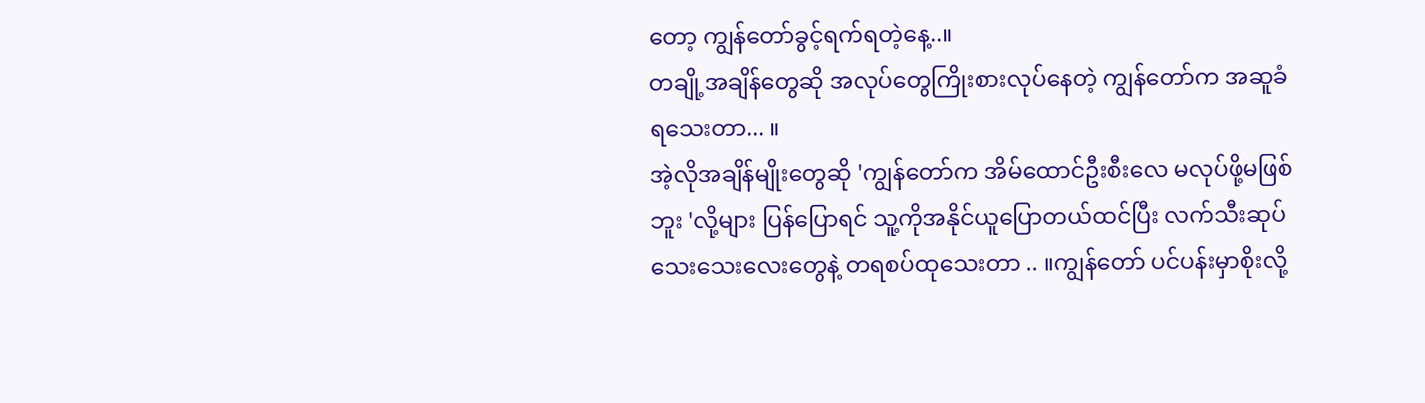တော့ ကျွန်တော်ခွင့်ရက်ရတဲ့နေ့..။
တချို့အချိန်တွေဆို အလုပ်တွေကြိုးစားလုပ်နေတဲ့ ကျွန်တော်က အဆူခံရသေးတာ... ။
အဲ့လိုအချိန်မျိုးတွေဆို 'ကျွန်တော်က အိမ်ထောင်ဦးစီးလေ မလုပ်ဖို့မဖြစ်ဘူး 'လို့များ ပြန်ပြောရင် သူ့ကိုအနိုင်ယူပြောတယ်ထင်ပြီး လက်သီးဆုပ်သေးသေးလေးတွေနဲ့ တရစပ်ထုသေးတာ .. ။ကျွန်တော် ပင်ပန်းမှာစိုးလို့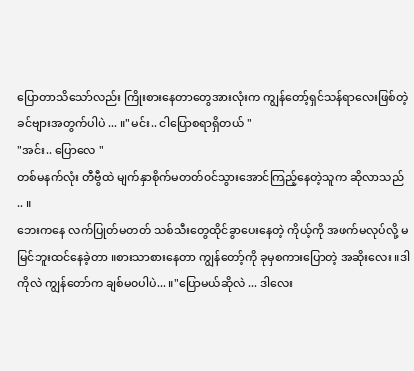ပြောတာသိသော်လည်း ကြိုးစားနေတာတွေအားလုံးက ကျွန်တော့်ရှင်သန်ရာလေးဖြစ်တဲ့ ခင်ဗျားအတွက်ပါပဲ ... ။"မင်း.. ငါပြောစရာရှိတယ် "
"အင်း.. ပြောလေ "
တစ်မနက်လုံး တီဗွီထဲ မျက်နှာစိုက်မတတ်၀င်သွားအောင်ကြည့်နေတဲ့သူက ဆိုလာသည် .. ။
ဘေးကနေ လက်ပြုတ်မတတ် သစ်သီးတွေထိုင်ခွာပေးနေတဲ့ ကိုယ့်ကို အဖက်မလုပ်လို့ မမြင်ဘူးထင်နေခဲ့တာ ။စားသာစားနေတာ ကျွန်တော့်ကို ခုမှစကားပြောတဲ့ အဆိုးလေး ။ဒါကိုလဲ ကျွန်တော်က ချစ်မ၀ပါပဲ... ။"ပြောမယ်ဆိုလဲ ... ဒါလေး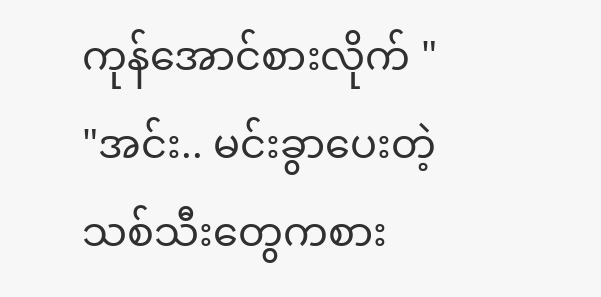ကုန်အောင်စားလိုက် "
"အင်း.. မင်းခွာပေးတဲ့ သစ်သီးတွေကစား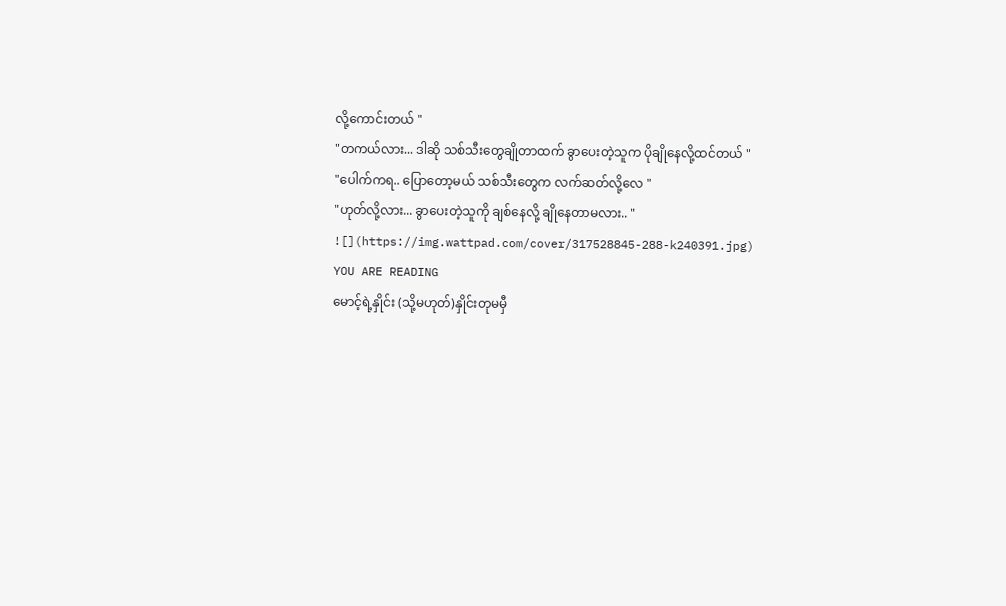လို့ကောင်းတယ် "
"တကယ်လား... ဒါဆို သစ်သီးတွေချိုတာထက် ခွာပေးတဲ့သူက ပိုချိုနေလို့ထင်တယ် "
"ပေါက်ကရ.. ပြောတော့မယ် သစ်သီးတွေက လက်ဆတ်လို့လေ "
"ဟုတ်လို့လား... ခွာပေးတဲ့သူကို ချစ်နေလို့ ချိုနေတာမလား.. "
![](https://img.wattpad.com/cover/317528845-288-k240391.jpg)
YOU ARE READING
မောင့်ရဲ့နှိုင်း (သို့မဟုတ်)နှိုင်းတုမမှီ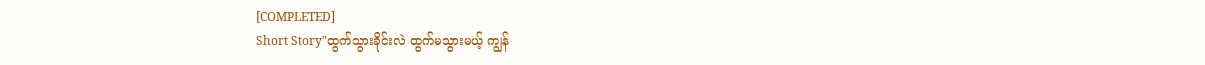[COMPLETED]
Short Story"ထွက်သွားခိုင်းလဲ ထွက်မသွားမယ့် ကျွန်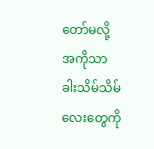တော်မလို့ အကိုသာ ခါးသိမ်သိမ်လေးတွေကို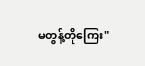မတွန့်တိုကြေး"